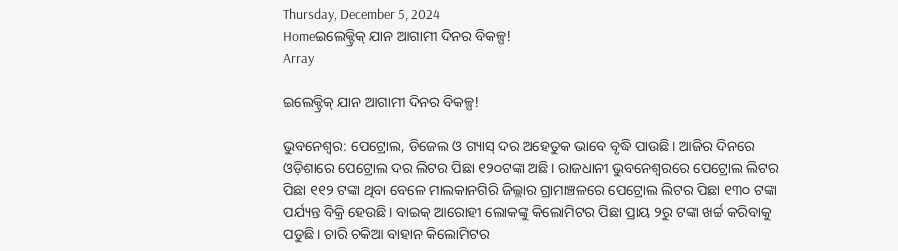Thursday, December 5, 2024
Homeଇଲେକ୍ଟ୍ରିକ୍‌ ଯାନ ଆଗାମୀ ଦିନର ବିକଳ୍ପ!
Array

ଇଲେକ୍ଟ୍ରିକ୍‌ ଯାନ ଆଗାମୀ ଦିନର ବିକଳ୍ପ!

ଭୁବନେଶ୍ୱର: ପେଟ୍ରୋଲ, ଡିଜେଲ ଓ ଗ୍ୟାସ୍‌ ଦର ଅହେତୁକ ଭାବେ ବୃଦ୍ଧି ପାଉଛି। ଆଜିର ଦିନରେ ଓଡ଼ିଶାରେ ପେଟ୍ରୋଲ ଦର ଲିଟର ପିଛା ୧୨୦ଟଙ୍କା ଅଛି। ରାଜଧାନୀ ଭୁବନେଶ୍ୱରରେ ପେଟ୍ରୋଲ ଲିଟର ପିଛା ୧୧୨ ଟଙ୍କା ଥିବା ବେଳେ ମାଲକାନଗିରି ଜିଲ୍ଲାର ଗ୍ରାମାଞ୍ଚଳରେ ପେଟ୍ରୋଲ ଲିଟର ପିଛା ୧୩୦ ଟଙ୍କା ପର୍ଯ୍ୟନ୍ତ ବିକ୍ରି ହେଉଛି। ବାଇକ୍‌ ଆରୋହୀ ଲୋକଙ୍କୁ କିଲୋମିଟର ପିଛା ପ୍ରାୟ ୨ରୁ ଟଙ୍କା ଖର୍ଚ୍ଚ କରିବାକୁ ପଡୁଛି। ଚାରି ଚକିଆ ବାହାନ କିଲୋମିଟର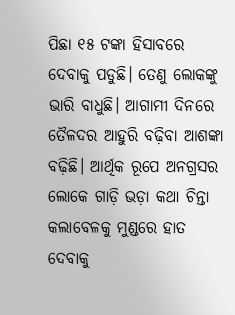ପିଛା ୧୫ ଟଙ୍କା ହିସାବରେ ଦେବାକୁ ପଡୁଛି। ତେଣୁ ଲୋକଙ୍କୁ ଭାରି ବାଧୁଛି। ଆଗାମୀ ଦିନରେ ତୈଳଦର ଆହୁରି ବଢ଼ିବା ଆଶଙ୍କା ବଢ଼ିଛି। ଆର୍ଥିକ ରୂପେ ଅନଗ୍ରସର ଲୋକେ ଗାଡ଼ି ଭଡ଼ା କଥା ଚିନ୍ତା କଲାବେଳକୁ ମୁଣ୍ଡରେ ହାତ ଦେବାକୁ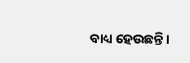ବାଧ୍ୟ ହେଉଛନ୍ତି।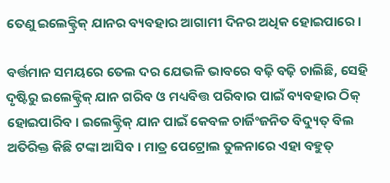ତେଣୁ ଇଲେକ୍ଟ୍ରିକ୍‌ ଯାନର ବ୍ୟବହାର ଆଗାମୀ ଦିନର ଅଧିକ ହୋଇପାରେ।

ବର୍ତ୍ତମାନ ସମୟରେ ତେଲ ଦର ଯେଭଳି ଭାବରେ ବଢ଼ି ବଢ଼ି ଚାଲିଛି, ସେହି ଦୃଷ୍ଟିରୁ ଇଲେକ୍ଟ୍ରିକ୍‌ ଯାନ ଗରିବ ଓ ମଧ୍ୟବିତ୍ତ ପରିବାର ପାଇଁ ବ୍ୟବହାର ଠିକ୍‌ ହୋଇପାରିବ। ଇଲେକ୍ଟ୍ରିକ୍‌ ଯାନ ପାଇଁ କେବଳ ଚାର୍ଜିଂଜନିତ ବିଦ୍ୟୁତ୍‌ ବିଲ ଅତିରିକ୍ତ କିଛି ଟଙ୍କା ଆସିବ। ମାତ୍ର ପେଟ୍ରୋଲ ତୁଳନାରେ ଏହା ବହୁତ୍‌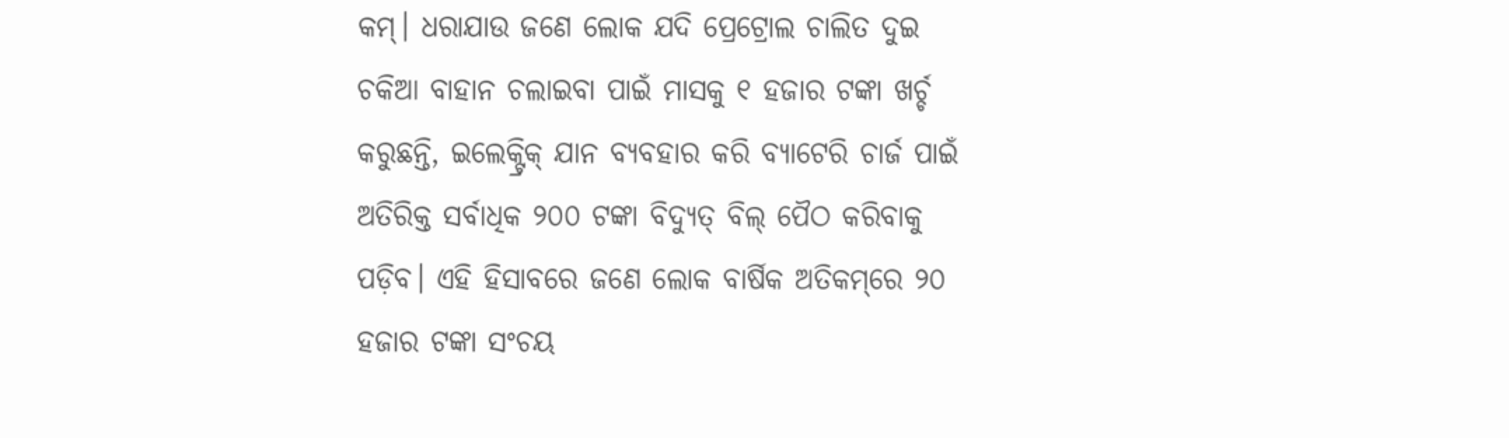କମ୍‌। ଧରାଯାଉ ଜଣେ ଲୋକ ଯଦି ପ୍ରେଟ୍ରୋଲ ଚାଲିତ ଦୁଇ ଚକିଆ ବାହାନ ଚଲାଇବା ପାଇଁ ମାସକୁ ୧ ହଜାର ଟଙ୍କା ଖର୍ଚ୍ଚ କରୁଛନ୍ତି, ଇଲେକ୍ଟ୍ରିକ୍‌ ଯାନ ବ୍ୟବହାର କରି ବ୍ୟାଟେରି ଚାର୍ଜ ପାଇଁ ଅତିରିକ୍ତ ସର୍ବାଧିକ ୨୦୦ ଟଙ୍କା ବିଦ୍ୟୁତ୍‌ ବିଲ୍‌ ପୈଠ କରିବାକୁ ପଡ଼ିବ। ଏହି ହିସାବରେ ଜଣେ ଲୋକ ବାର୍ଷିକ ଅତିକମ୍‌ରେ ୨୦ ହଜାର ଟଙ୍କା ସଂଚୟ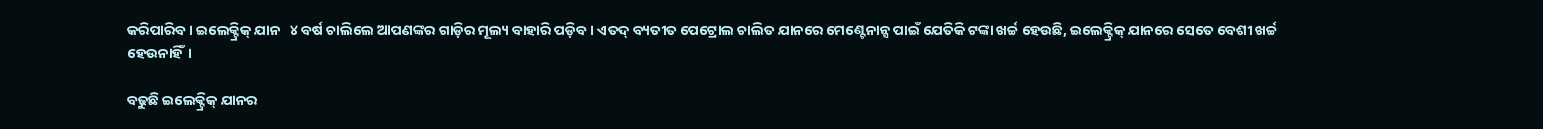କରିପାରିବ। ଇଲେକ୍ଟ୍ରିକ୍‌ ଯାନ   ୪ ବର୍ଷ ଚାଲିଲେ ଆପଣଙ୍କର ଗାଡ଼ିର ମୂଲ୍ୟ ବାହାରି ପଡ଼ିବ। ଏତଦ୍‌ ବ୍ୟତୀତ ପେଟ୍ରୋଲ ଚାଲିତ ଯାନରେ ମେଣ୍ଟେନାନ୍ସ ପାଇଁ ଯେତିକି ଟଙ୍କା ଖର୍ଚ୍ଚ ହେଉଛି, ଇଲେକ୍ଟ୍ରିକ୍‌ ଯାନରେ ସେତେ ବେଶୀ ଖର୍ଚ୍ଚ ହେଉନାହିଁ।

ବଢୁଛି ଇଲେକ୍ଟ୍ରିକ୍‌ ଯାନର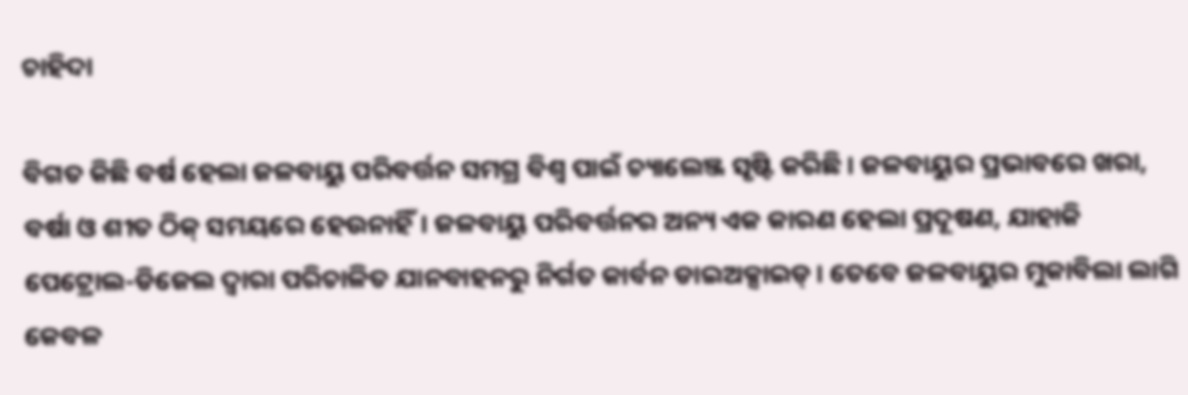ଚାହିଦା

ବିଗତ କିଛି ବର୍ଷ ହେଲା ଜଳବାୟୁ ପରିବର୍ତ୍ତନ ସମଗ୍ର ବିଶ୍ୱ ପାଇଁ ଚ୍ୟାଲେଞ୍ଜ ସୃଷ୍ଟି କରିଛି। ଜଳବାୟୁର ପ୍ରଭାବରେ ଖରା, ବର୍ଷା ଓ ଶୀତ ଠିକ୍‌ ସମୟରେ ହେଉନାହିଁ। ଜଳବାୟୁ ପରିବର୍ତ୍ତନର ଅନ୍ୟ ଏକ କାରଣ ହେଲା ପ୍ରଦୂଷଣ, ଯାହାକି ପେଟ୍ରୋଲ-ଡିଜେଲ ଦ୍ୱାରା ପରିଚାଳିତ ଯାନବାହନରୁ ନିର୍ଗତ କାର୍ବନ ଡାଇଅକ୍ସାଇଡ୍‌। ତେବେ ଜଳବାୟୁର ମୁକାବିଲା ଲାଗି କେବଳ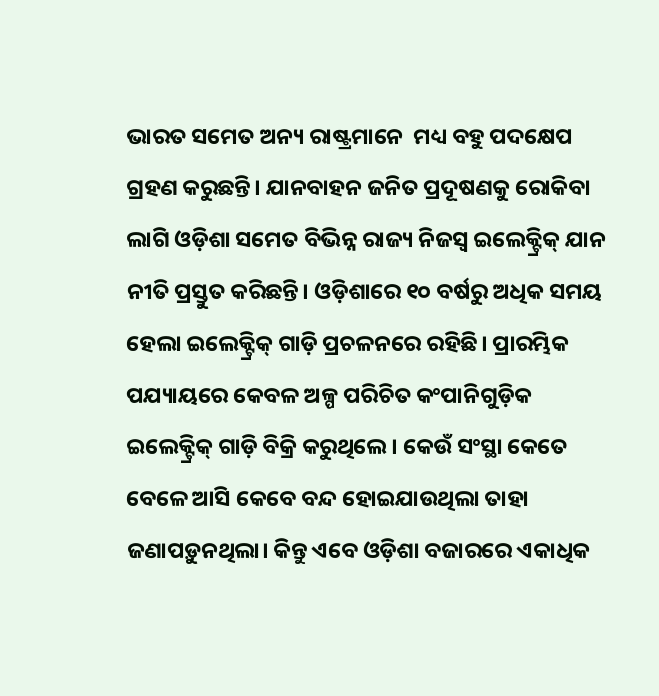ଭାରତ ସମେତ ଅନ୍ୟ ରାଷ୍ଟ୍ରମାନେ  ମଧ୍ୟ ବହୁ ପଦକ୍ଷେପ ଗ୍ରହଣ କରୁଛନ୍ତି। ଯାନବାହନ ଜନିତ ପ୍ରଦୂଷଣକୁ ରୋକିବା ଲାଗି ଓଡ଼ିଶା ସମେତ ବିଭିନ୍ନ ରାଜ୍ୟ ନିଜସ୍ୱ ଇଲେକ୍ଟ୍ରିକ୍‌ ଯାନ ନୀତି ପ୍ରସ୍ତୁତ କରିଛନ୍ତି। ଓଡ଼ିଶାରେ ୧୦ ବର୍ଷରୁ ଅଧିକ ସମୟ ହେଲା ଇଲେକ୍ଟ୍ରିକ୍‌ ଗାଡ଼ି ପ୍ରଚଳନରେ ରହିଛି। ପ୍ରାରମ୍ଭିକ ପଯ୍ୟାୟରେ କେବଳ ଅଳ୍ପ ପରିଚିତ କଂପାନିଗୁଡ଼ିକ ଇଲେକ୍ଟ୍ରିକ୍‌ ଗାଡ଼ି ବିକ୍ରି କରୁଥିଲେ। କେଉଁ ସଂସ୍ଥା କେତେ ବେଳେ ଆସି କେବେ ବନ୍ଦ ହୋଇଯାଉଥିଲା ତାହା ଜଣାପଡ଼ୁନଥିଲା। କିନ୍ତୁ ଏବେ ଓଡ଼ିଶା ବଜାରରେ ଏକାଧିକ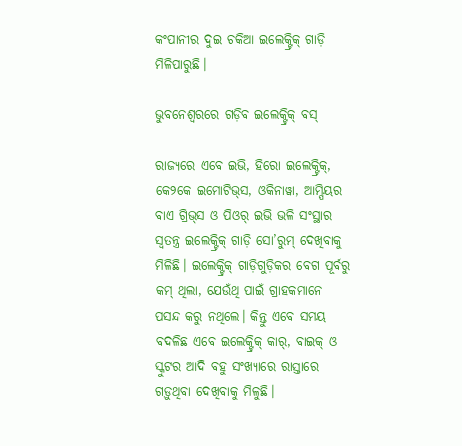କଂପାନୀର ଦୁଇ ଚକିଆ ଇଲେକ୍ଟ୍ରିକ୍‌ ଗାଡ଼ି ମିଳିପାରୁଛି।

ଭୁବନେଶ୍ୱରରେ ଗଡ଼ିବ ଇଲେକ୍ଟ୍ରିକ୍‌ ବସ୍‌

ରାଜ୍ୟରେ ଏବେ ଇଭି, ହିରୋ ଇଲେକ୍ଟ୍ରିକ୍‌, କେ୨କେ ଇମୋଟିଭ୍‌ସ, ଓକିନାୱା, ଆମ୍ପିୟର ବାଏ ଗ୍ରିଭ୍‌ସ ଓ ପିଓର୍‌ ଇଭି ଭଳି ସଂସ୍ଥାର ସ୍ୱତନ୍ତ୍ର ଇଲେକ୍ଟ୍ରିକ୍‌ ଗାଡ଼ି ସୋ’ରୁମ୍‌ ଦେଖିବାକୁ ମିଳିଛି। ଇଲେକ୍ଟ୍ରିକ୍‌ ଗାଡ଼ିଗୁଡ଼ିକର ବେଗ ପୂର୍ବରୁ କମ୍‌ ଥିଲା, ଯେଉଁଥି ପାଇଁ ଗ୍ରାହକମାନେ ପସନ୍ଦ କରୁ ନଥିଲେ। କିନ୍ତୁ ଏବେ ସମୟ ବଦଳିଛ ଏବେ ଇଲେକ୍ଟ୍ରିକ୍‌ କାର୍‌, ବାଇକ୍‌ ଓ ସ୍କୁଟର ଆଦି ବହୁ ସଂଖ୍ୟାରେ ରାସ୍ତାରେ ଗଡ଼ୁଥିବା ଦେଖିବାକୁ ମିଳୁଛି।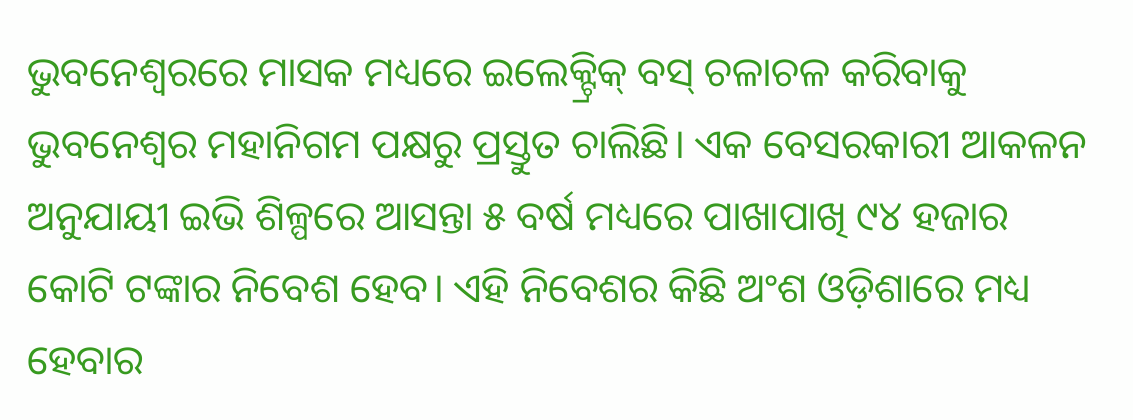ଭୁବନେଶ୍ୱରରେ ମାସକ ମଧ୍ୟରେ ଇଲେକ୍ଟ୍ରିକ୍‌ ବସ୍‌ ଚଳାଚଳ କରିବାକୁ ଭୁବନେଶ୍ୱର ମହାନିଗମ ପକ୍ଷରୁ ପ୍ରସ୍ତୁତ ଚାଲିଛି। ଏକ ବେସରକାରୀ ଆକଳନ ଅନୁଯାୟୀ ଇଭି ଶିଳ୍ପରେ ଆସନ୍ତା ୫ ବର୍ଷ ମଧ୍ୟରେ ପାଖାପାଖି ୯୪ ହଜାର କୋଟି ଟଙ୍କାର ନିବେଶ ହେବ। ଏହି ନିବେଶର କିଛି ଅଂଶ ଓଡ଼ିଶାରେ ମଧ୍ୟ ହେବାର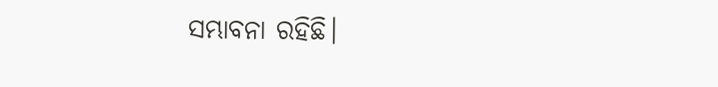ସମ୍ଭାବନା ରହିଛି।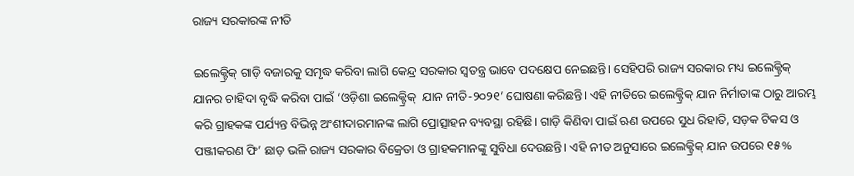ରାଜ୍ୟ ସରକାରଙ୍କ ନୀତି

ଇଲେକ୍ଟ୍ରିକ୍‌ ଗାଡ଼ି ବଜାରକୁ ସମୃଦ୍ଧ କରିବା ଲାଗି କେନ୍ଦ୍ର ସରକାର ସ୍ୱତନ୍ତ୍ର ଭାବେ ପଦକ୍ଷେପ ନେଇଛନ୍ତି। ସେହିପରି ରାଜ୍ୟ ସରକାର ମଧ୍ୟ ଇଲେକ୍ଟ୍ରିକ୍‌ ଯାନର ଚାହିଦା ବୃଦ୍ଧି କରିବା ପାଇଁ ‘ଓଡ଼ିଶା ଇଲେକ୍ଟ୍ରିକ୍‌  ଯାନ ନୀତି-୨୦୨୧’ ଘୋଷଣା କରିଛନ୍ତି। ଏହି ନୀତିରେ ଇଲେକ୍ଟ୍ରିକ୍‌ ଯାନ ନିର୍ମାତାଙ୍କ ଠାରୁ ଆରମ୍ଭ କରି ଗ୍ରାହକଙ୍କ ପର୍ଯ୍ୟନ୍ତ ବିଭିନ୍ନ ଅଂଶୀଦାରମାନଙ୍କ ଲାଗି ପ୍ରୋତ୍ସାହନ ବ୍ୟବସ୍ଥା ରହିଛି। ଗାଡ଼ି କିଣିବା ପାଇଁ ଋଣ ଉପରେ ସୁଧ ରିହାତି, ସଡ଼କ ଟିକସ ଓ ପଞ୍ଜୀକରଣ ଫି’ ଛାଡ଼ ଭଳି ରାଜ୍ୟ ସରକାର ବିକ୍ରେତା ଓ ଗ୍ରାହକମାନଙ୍କୁ ସୁବିଧା ଦେଉଛନ୍ତି। ଏହି ନୀତ ଅନୁସାରେ ଇଲେକ୍ଟ୍ରିକ୍‌ ଯାନ ଉପରେ ୧୫%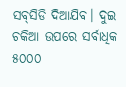ସବ୍‌ସିଡି ଦିଆଯିବ। ଦୁଇ ଚକିଆ ଉପରେ ସର୍ବାଧିକ ୫୦୦୦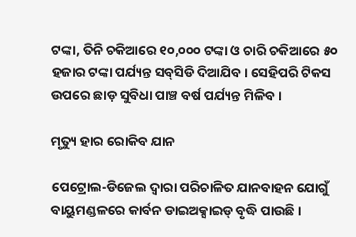ଟଙ୍କା, ତିନି ଚକିଆରେ ୧୦,୦୦୦ ଟଙ୍କା ଓ ଚାରି ଚକିଆରେ ୫୦ ହଜାର ଟଙ୍କା ପର୍ଯ୍ୟନ୍ତ ସବ୍‌ସିଡି ଦିଆଯିବ। ସେହିପରି ଟିକସ ଉପରେ ଛାଡ଼ ସୁବିଧା ପାଞ୍ଚ ବର୍ଷ ପର୍ଯ୍ୟନ୍ତ ମିଳିବ।

ମୃତ୍ୟୁ ହାର ରୋକିବ ଯାନ

ପେଟ୍ରୋଲ-ଡିଜେଲ ଦ୍ୱାରା ପରିଚାଳିତ ଯାନବାହନ ଯୋଗୁଁ ବାୟୁମଣ୍ଡଳରେ କାର୍ବନ ଡାଇଅକ୍ସାଇଡ୍‌ ବୃଦ୍ଧି ପାଉଛି।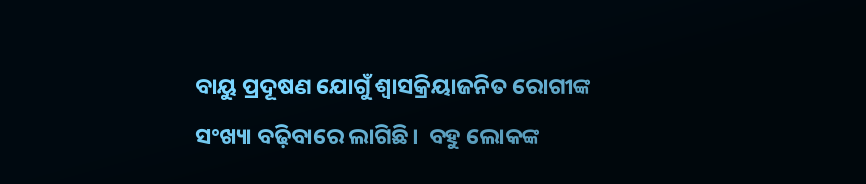ବାୟୁ ପ୍ରଦୂଷଣ ଯୋଗୁଁ ଶ୍ୱାସକ୍ରିୟାଜନିତ ରୋଗୀଙ୍କ ସଂଖ୍ୟା ବଢ଼ିବାରେ ଲାଗିଛି।  ବହୁ ଲୋକଙ୍କ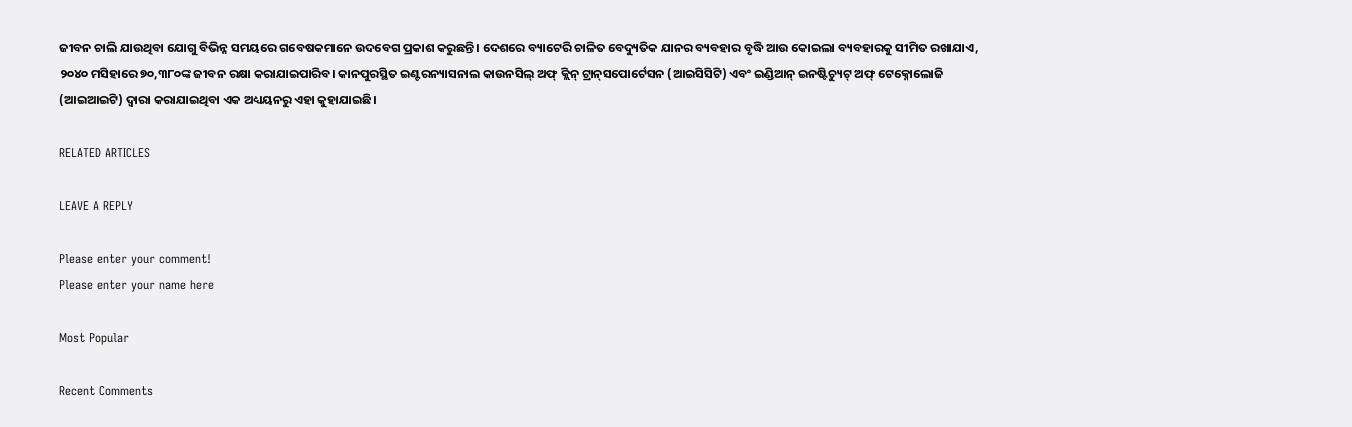ଜୀବନ ଚାଲି ଯାଉଥିବା ଯୋଗୁ ବିଭିନ୍ନ ସମୟରେ ଗବେଷକମାନେ ଉଦବେଗ ପ୍ରକାଶ କରୁଛନ୍ତି। ଦେଶରେ ବ୍ୟାଟେରି ଚାଳିତ ବେଦ୍ୟୁତିକ ଯାନର ବ୍ୟବହାର ବୃଦ୍ଧି ଆଉ କୋଇଲା ବ୍ୟବହାରକୁ ସୀମିତ ରଖାଯାଏ,  ୨୦୪୦ ମସିହାରେ ୭୦,୩୮୦ଙ୍କ ଜୀବନ ରକ୍ଷା କରାଯାଇପାରିବ। କାନପୁରସ୍ଥିତ ଇଣ୍ଟରନ୍ୟାସନାଲ କାଉନସିଲ୍‌ ଅଫ୍‌ କ୍ଲିନ୍‌ ଟ୍ରାନ୍‌ସପୋର୍ଟେସନ (ଆଇସିସିଟି) ଏବଂ ଇଣ୍ଡିଆନ୍‌ ଇନଷ୍ଟିଚ୍ୟୁଟ୍‌ ଅଫ୍‌ ଟେକ୍ନୋଲୋଜି (ଆଇଆଇଟି) ଦ୍ୱାରା କରାଯାଇଥିବା ଏକ ଅଧ୍ୟୟନରୁ ଏହା କୁହାଯାଇଛି।

RELATED ARTICLES

LEAVE A REPLY

Please enter your comment!
Please enter your name here

Most Popular

Recent Comments